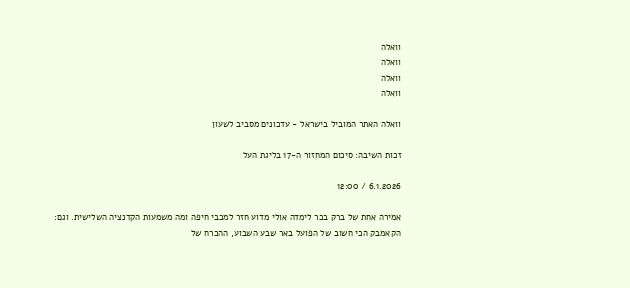וואלה
וואלה
וואלה
וואלה

וואלה האתר המוביל בישראל - עדכונים מסביב לשעון

זכות השיבה: סיכום המחזור ה-17 בליגת העל

6.1.2026 / 12:00

אמירה אחת של ברק בכר לימדה אולי מדוע חזר למכבי חיפה ומה משמעות הקדנציה השלישית. וגם: הקאמבק הכי חשוב של הפועל באר שבע השבוע, ההכרח של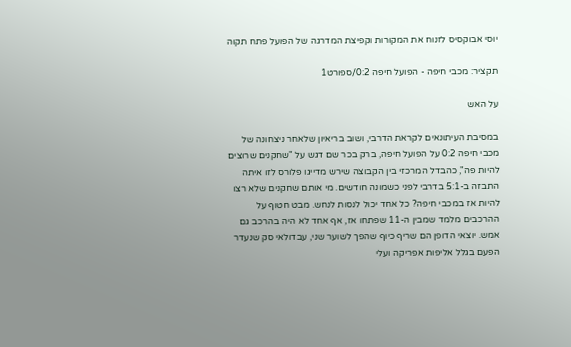יוסי אבוקסיס לזנוח את המקורות וקפיצת המדרגה של הפועל פתח תקוה

תקציר: מכבי חיפה - הפועל חיפה 0:2/ספורט1

על האש

במסיבת העיתונאים לקראת הדרבי, ושוב בריאיון שלאחר ניצחונה של מכבי חיפה 0:2 על הפועל חיפה, ברק בכר שם דגש על "שחקנים שרוצים להיות פה", כהבדל המרכזי בין הקבוצה שירש מדייגו פלורס לזו איתה התבזה ב-5:1 בדרבי לפני כשמונה חודשים. מי אותם שחקנים שלא רצו להיות אז במכבי חיפה? כל אחד יכול לנסות לנחש. מבט חטוף על ההרכבים מלמד שמבין ה-11 שפתחו אז, אף אחד לא היה בהרכב גם אמש. יוצאי הדופן הם שריף כיוף שהפך לשוער שני, עבדולאי סק שנעדר הפעם בגלל אליפות אפריקה ועלי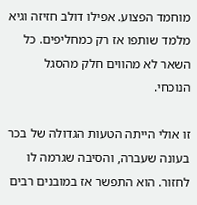מוחמד הפצוע. אפילו דולב חזיזה וגיא מלמד שותפו אז רק כמחליפים. כל השאר לא מהווים חלק מהסגל הנוכחי.

זו אולי הייתה הטעות הגדולה של בכר בעונה שעברה, והסיבה שגרמה לו לחזור. הוא התפשר אז במובנים רבים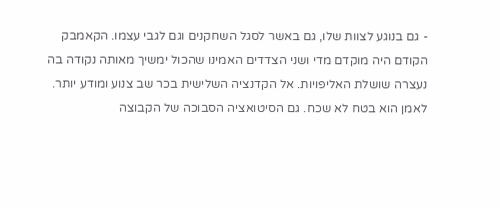- גם בנוגע לצוות שלו, גם באשר לסגל השחקנים וגם לגבי עצמו. הקאמבק הקודם היה מוקדם מדי ושני הצדדים האמינו שהכול ימשיך מאותה נקודה בה נעצרה שושלת האליפויות. אל הקדנציה השלישית בכר שב צנוע ומודע יותר. לאמן הוא בטח לא שכח. גם הסיטואציה הסבוכה של הקבוצה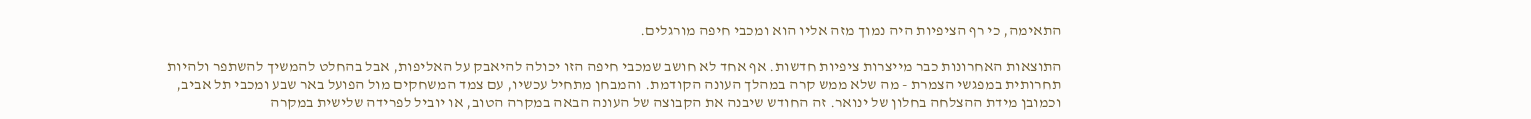התאימה, כי רף הציפיות היה נמוך מזה אליו הוא ומכבי חיפה מורגלים.

התוצאות האחרונות כבר מייצרות ציפיות חדשות. אף אחד לא חושב שמכבי חיפה הזו יכולה להיאבק על האליפות, אבל בהחלט להמשיך להשתפר ולהיות תחרותית במפגשי הצמרת - מה שלא ממש קרה במהלך העונה הקודמת. והמבחן מתחיל עכשיו, עם צמד המשחקים מול הפועל באר שבע ומכבי תל אביב, וכמובן מידת ההצלחה בחלון של ינואר. זה החודש שיבנה את הקבוצה של העונה הבאה במקרה הטוב, או יוביל לפרידה שלישית במקרה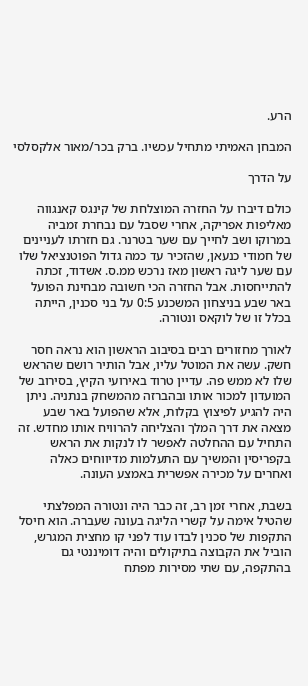הרע.

המבחן האמיתי מתחיל עכשיו. ברק בכר/מאור אלקסלסי

על הדרך

כולם דיברו על החזרה המוצלחת של קינגס קאנגווה מאליפות אפריקה, אחרי שסבל עם נבחרת זמביה במרוקו ושב לחייך עם שער בטרנר. גם חזרתו לעניינים של חמודי כנעאן, שהזכיר עד כמה גדול הפוטנציאל שלו עם שער ליגה ראשון מאז נרכש ממ.ס. אשדוד, זכתה להתייחסות. אבל החזרה הכי חשובה מבחינת הפועל באר שבע בניצחון המשכנע 0:5 על בני סכנין, הייתה בכלל זו של לוקאס ונטורה.

לאורך מחזורים רבים בסיבוב הראשון הוא נראה חסר חשק. עשה את המוטל עליו, אבל הותיר רושם שהראש שלו לא ממש פה. עדיין טרוד באירועי הקיץ, בסירוב של המועדון למכור אותו ובהברזה מהמשחק בנתניה. ניתן היה להגיע לפיצוץ בקלות, אלא שהפועל באר שבע מצאה את דרך המלך והצליחה להרוויח אותו מחדש. זה התחיל עם ההחלטה לאפשר לו לנקות את הראש בקפריסין והמשיך עם התעלמות מדיווחים כאלה ואחרים על מכירה אפשרית באמצע העונה.

בשבת, אחרי זמן רב, זה כבר היה ונטורה המפלצתי שהטיל אימה על קשרי הליגה בעונה שעברה. הוא חיסל התקפות של סכנין לבדו עוד לפני קו מחצית המגרש, הוביל את הקבוצה בתיקולים והיה דומיננטי גם בהתקפה, עם שתי מסירות מפתח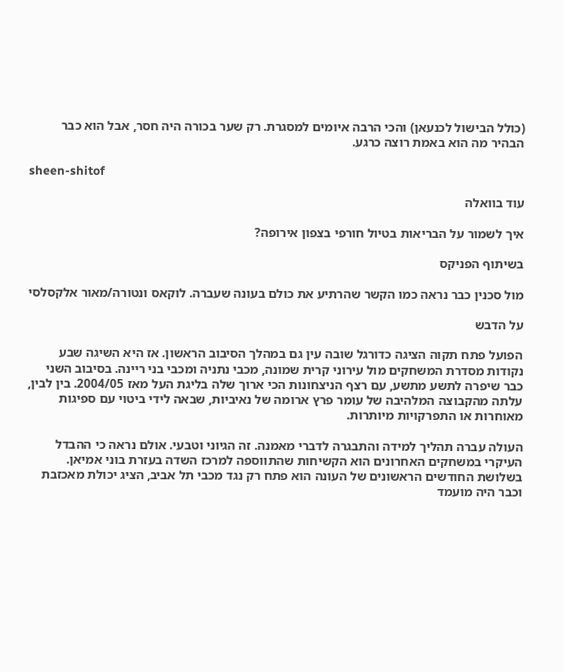(כולל הבישול לכנעאן) והכי הרבה איומים למסגרת. רק שער בכורה היה חסר, אבל הוא כבר הבהיר מה הוא באמת רוצה כרגע.

sheen-shitof

עוד בוואלה

איך לשמור על הבריאות בטיול חורפי בצפון אירופה?

בשיתוף הפניקס

מול סכנין כבר נראה כמו הקשר שהרתיע את כולם בעונה שעברה. לוקאס ונטורה/מאור אלקסלסי

על הדבש

הפועל פתח תקוה הציגה כדורגל שובה עין גם במהלך הסיבוב הראשון. אז היא השיגה שבע נקודות מסדרת המשחקים מול עירוני קרית שמונה, מכבי נתניה ומכבי בני ריינה. בסיבוב השני כבר שיפרה לתשע מתשע, עם רצף הניצחונות הכי ארוך שלה בליגת העל מאז 2004/05. בין לבין, עלתה מהקבוצה המלהיבה של עומר פרץ ארומה של נאיביות, שבאה לידי ביטוי עם ספיגות מאוחרות או התפרקויות מיותרות.

העולה עברה תהליך למידה והתבגרה לדברי מאמנה. זה הגיוני וטבעי. אולם נראה כי ההבדל העיקרי במשחקים האחרונים הוא הקשיחות שהתווספה למרכז השדה בעזרת בוני אמיאן. בשלושת החודשים הראשונים של העונה הוא פתח רק נגד מכבי תל אביב, הציג יכולת מאכזבת וכבר היה מועמד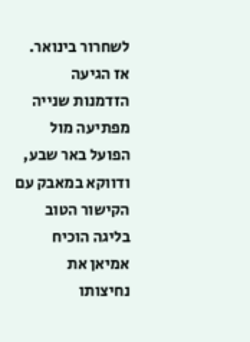לשחרור בינואר. אז הגיעה הזדמנות שנייה מפתיעה מול הפועל באר שבע, ודווקא במאבק עם הקישור הטוב בליגה הוכיח אמיאן את נחיצותו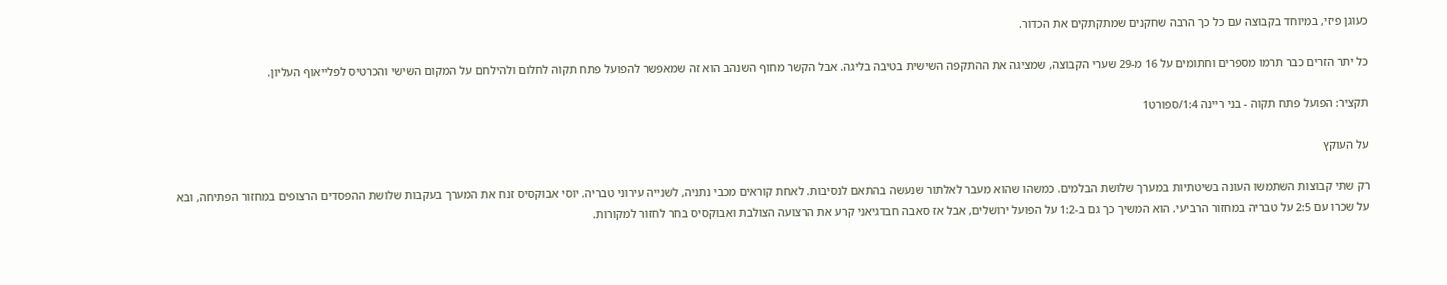כעוגן פיזי, במיוחד בקבוצה עם כל כך הרבה שחקנים שמתקתקים את הכדור.

כל יתר הזרים כבר תרמו מספרים וחתומים על 16 מ-29 שערי הקבוצה, שמציגה את ההתקפה השישית בטיבה בליגה. אבל הקשר מחוף השנהב הוא זה שמאפשר להפועל פתח תקוה לחלום ולהילחם על המקום השישי והכרטיס לפלייאוף העליון.

תקציר: הפועל פתח תקוה - בני ריינה 1:4/ספורט1

על העוקץ

רק שתי קבוצות השתמשו העונה בשיטתיות במערך שלושת הבלמים. כמשהו שהוא מעבר לאלתור שנעשה בהתאם לנסיבות. לאחת קוראים מכבי נתניה, לשנייה עירוני טבריה. יוסי אבוקסיס זנח את המערך בעקבות שלושת ההפסדים הרצופים במחזור הפתיחה, ובא על שכרו עם 2:5 על טבריה במחזור הרביעי. הוא המשיך כך גם ב-1:2 על הפועל ירושלים, אבל אז סאבה חבדגיאני קרע את הרצועה הצולבת ואבוקסיס בחר לחזור למקורות.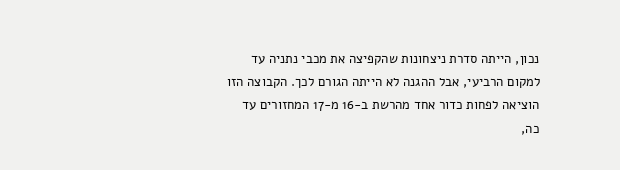נכון, הייתה סדרת ניצחונות שהקפיצה את מכבי נתניה עד למקום הרביעי, אבל ההגנה לא הייתה הגורם לכך. הקבוצה הזו הוציאה לפחות כדור אחד מהרשת ב-16 מ-17 המחזורים עד כה,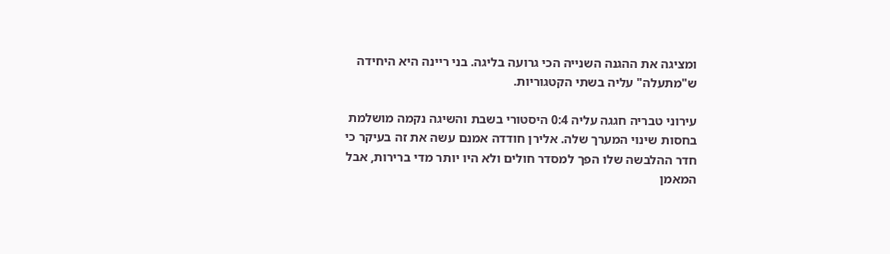ומציגה את ההגנה השנייה הכי גרועה בליגה. בני ריינה היא היחידה ש"מתעלה" עליה בשתי הקטגוריות.

עירוני טבריה חגגה עליה 0:4 היסטורי בשבת והשיגה נקמה מושלמת בחסות שינוי המערך שלה. אלירן חודדה אמנם עשה את זה בעיקר כי חדר ההלבשה שלו הפך למסדר חולים ולא היו יותר מדי ברירות, אבל המאמן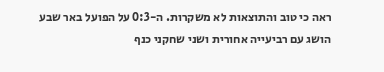ראה כי טוב והתוצאות לא משקרות. ה-0:3 על הפועל באר שבע הושג עם רביעייה אחורית ושני שחקני כנף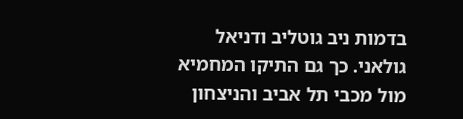בדמות ניב גוטליב ודניאל גולאני. כך גם התיקו המחמיא מול מכבי תל אביב והניצחון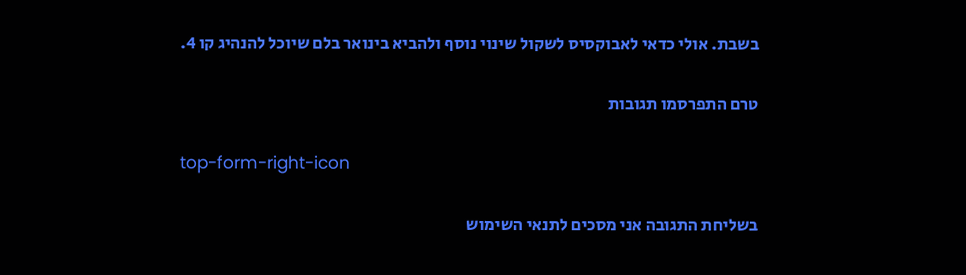בשבת. אולי כדאי לאבוקסיס לשקול שינוי נוסף ולהביא בינואר בלם שיוכל להנהיג קו 4.

טרם התפרסמו תגובות

top-form-right-icon

בשליחת התגובה אני מסכים לתנאי השימוש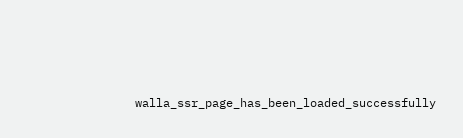walla_ssr_page_has_been_loaded_successfully